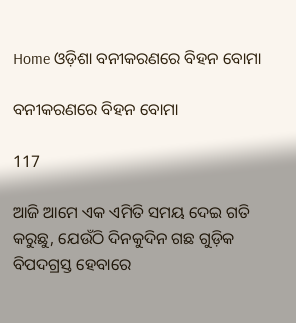Home ଓଡ଼ିଶା ବନୀକରଣରେ ବିହନ ବୋମା

ବନୀକରଣରେ ବିହନ ବୋମା

117

ଆଜି ଆମେ ଏକ ଏମିତି ସମୟ ଦେଇ ଗତି କରୁଛୁ, ଯେଉଁଠି ଦିନକୁଦିନ ଗଛ ଗୁଡ଼ିକ ବିପଦଗ୍ରସ୍ତ ହେବାରେ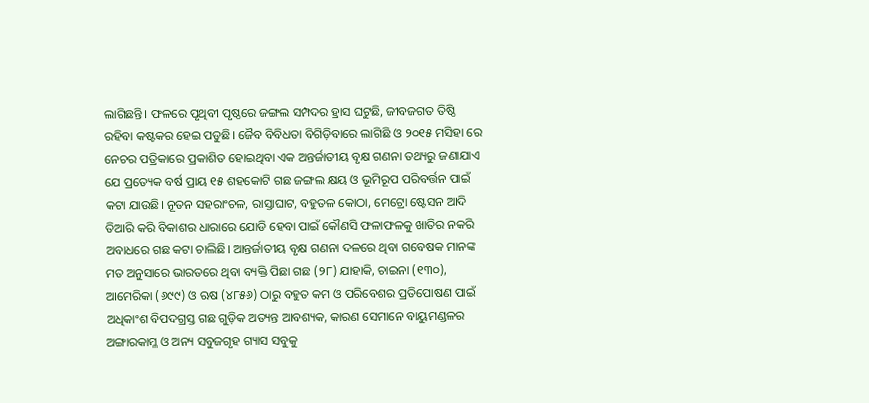ଲାଗିଛନ୍ତି। ଫଳରେ ପୃଥିବୀ ପୃଷ୍ଠରେ ଜଙ୍ଗଲ ସମ୍ପଦର ହ୍ରାସ ଘଟୁଛି, ଜୀବଜଗତ ତିଷ୍ଠି ରହିବା କଷ୍ଟକର ହେଇ ପଡୁଛି। ଜୈବ ବିବିଧତା ବିଗିଡ଼ିବାରେ ଲାଗିଛି ଓ ୨୦୧୫ ମସିହା ରେ ନେଚର ପତ୍ରିକାରେ ପ୍ରକାଶିତ ହୋଇଥିବା ଏକ ଅନ୍ତର୍ଜାତୀୟ ବୃକ୍ଷ ଗଣନା ତଥ୍ୟରୁ ଜଣାଯାଏ ଯେ ପ୍ରତ୍ୟେକ ବର୍ଷ ପ୍ରାୟ ୧୫ ଶହକୋଟି ଗଛ ଜଙ୍ଗଲ କ୍ଷୟ ଓ ଭୂମିରୂପ ପରିବର୍ତ୍ତନ ପାଇଁ କଟା ଯାଉଛି। ନୂତନ ସହରାଂଚଳ, ରାସ୍ତାଘାଟ, ବହୁତଳ କୋଠା, ମେଟ୍ରୋ ଷ୍ଟେସନ ଆଦି ତିଆରି କରି ବିକାଶର ଧାରାରେ ଯୋଡି ହେବା ପାଇଁ କୌଣସି ଫଳାଫଳକୁ ଖାତିର ନକରି ଅବାଧରେ ଗଛ କଟା ଚାଲିଛି। ଆନ୍ତର୍ଜାତୀୟ ବୃକ୍ଷ ଗଣନା ଦଳରେ ଥିବା ଗବେଷକ ମାନଙ୍କ ମତ ଅନୁସାରେ ଭାରତରେ ଥିବା ବ୍ୟକ୍ତି ପିଛା ଗଛ (୨୮) ଯାହାକି, ଚାଇନା (୧୩୦), ଆମେରିକା (୬୯୯) ଓ ଋଷ (୪୮୫୬) ଠାରୁ ବହୁତ କମ ଓ ପରିବେଶର ପ୍ରତିପୋଷଣ ପାଇଁ ଅଧିକାଂଶ ବିପଦଗ୍ରସ୍ତ ଗଛ ଗୁଡ଼ିକ ଅତ୍ୟନ୍ତ ଆବଶ୍ୟକ, କାରଣ ସେମାନେ ବାୟୁମଣ୍ଡଳର ଅଙ୍ଗାରକାମ୍ଳ ଓ ଅନ୍ୟ ସବୁଜଗୃହ ଗ୍ୟାସ ସବୁକୁ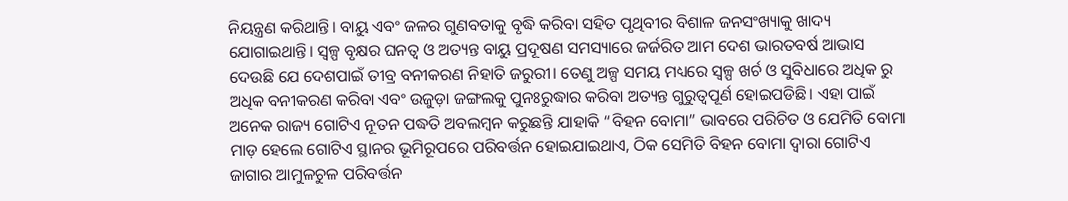ନିୟନ୍ତ୍ରଣ କରିଥାନ୍ତି। ବାୟୁ ଏବଂ ଜଳର ଗୁଣବତାକୁ ବୃଦ୍ଧି କରିବା ସହିତ ପୃଥିବୀର ବିଶାଳ ଜନସଂଖ୍ୟାକୁ ଖାଦ୍ୟ ଯୋଗାଇଥାନ୍ତି। ସ୍ୱଳ୍ପ ବୃକ୍ଷର ଘନତ୍ୱ ଓ ଅତ୍ୟନ୍ତ ବାୟୁ ପ୍ରଦୂଷଣ ସମସ୍ୟାରେ ଜର୍ଜରିତ ଆମ ଦେଶ ଭାରତବର୍ଷ ଆଭାସ ଦେଉଛି ଯେ ଦେଶପାଇଁ ତୀବ୍ର ବନୀକରଣ ନିହାତି ଜରୁରୀ। ତେଣୁ ଅଳ୍ପ ସମୟ ମଧ୍ୟରେ ସ୍ୱଳ୍ପ ଖର୍ଚ ଓ ସୁବିଧାରେ ଅଧିକ ରୁ ଅଧିକ ବନୀକରଣ କରିବା ଏବଂ ଉଜୁଡ଼ା ଜଙ୍ଗଲକୁ ପୁନଃରୁଦ୍ଧାର କରିବା ଅତ୍ୟନ୍ତ ଗୁରୁତ୍ୱପୂର୍ଣ ହୋଇପଡିଛି। ଏହା ପାଇଁ ଅନେକ ରାଜ୍ୟ ଗୋଟିଏ ନୂତନ ପଦ୍ଧତି ଅବଲମ୍ବନ କରୁଛନ୍ତି ଯାହାକି “ବିହନ ବୋମା” ଭାବରେ ପରିଚିତ ଓ ଯେମିତି ବୋମା ମାଡ଼ ହେଲେ ଗୋଟିଏ ସ୍ଥାନର ଭୂମିରୂପରେ ପରିବର୍ତ୍ତନ ହୋଇଯାଇଥାଏ, ଠିକ ସେମିତି ବିହନ ବୋମା ଦ୍ୱାରା ଗୋଟିଏ ଜାଗାର ଆମୁଳଚୁଳ ପରିବର୍ତ୍ତନ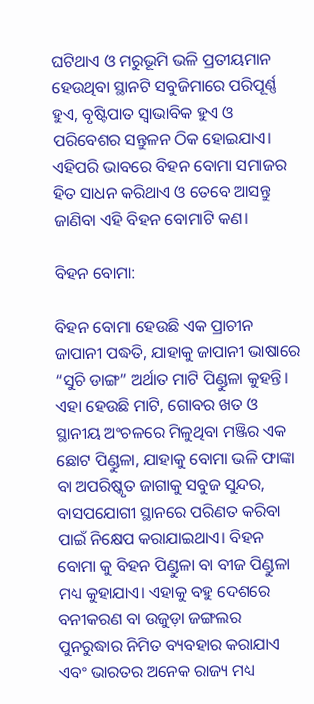ଘଟିଥାଏ ଓ ମରୁଭୂମି ଭଳି ପ୍ରତୀୟମାନ ହେଉଥିବା ସ୍ଥାନଟି ସବୁଜିମାରେ ପରିପୂର୍ଣ୍ଣ ହୁଏ, ବୃଷ୍ଟିପାତ ସ୍ୱାଭାବିକ ହୁଏ ଓ ପରିବେଶର ସନ୍ତୁଳନ ଠିକ ହୋଇଯାଏ। ଏହିପରି ଭାବରେ ବିହନ ବୋମା ସମାଜର ହିତ ସାଧନ କରିଥାଏ ଓ ତେବେ ଆସନ୍ତୁ ଜାଣିବା ଏହି ବିହନ ବୋମାଟି କଣ।

ବିହନ ବୋମା:

ବିହନ ବୋମା ହେଉଛି ଏକ ପ୍ରାଚୀନ ଜାପାନୀ ପଦ୍ଧତି, ଯାହାକୁ ଜାପାନୀ ଭାଷାରେ “ସୁଚି ଡାଙ୍ଗ” ଅର୍ଥାତ ମାଟି ପିଣ୍ଡୁଳା କୁହନ୍ତି। ଏହା ହେଉଛି ମାଟି, ଗୋବର ଖତ ଓ ସ୍ଥାନୀୟ ଅଂଚଳରେ ମିଳୁଥିବା ମଞ୍ଜିର ଏକ ଛୋଟ ପିଣ୍ଡୁଳା, ଯାହାକୁ ବୋମା ଭଳି ଫାଙ୍କା ବା ଅପରିଷ୍କୃତ ଜାଗାକୁ ସବୁଜ ସୁନ୍ଦର, ବାସପଯୋଗୀ ସ୍ଥାନରେ ପରିଣତ କରିବା ପାଇଁ ନିକ୍ଷେପ କରାଯାଇଥାଏ। ବିହନ ବୋମା କୁ ବିହନ ପିଣ୍ଡୁଳା ବା ବୀଜ ପିଣ୍ଡୁଳା ମଧ୍ୟ କୁହାଯାଏ। ଏହାକୁ ବହୁ ଦେଶରେ ବନୀକରଣ ବା ଉଜୁଡ଼ା ଜଙ୍ଗଲର ପୁନରୁଦ୍ଧାର ନିମିତ ବ୍ୟବହାର କରାଯାଏ ଏବଂ ଭାରତର ଅନେକ ରାଜ୍ୟ ମଧ୍ୟ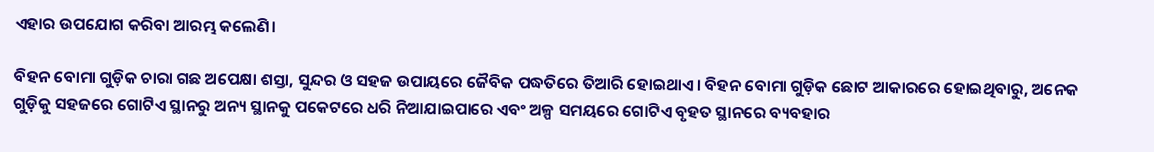ଏହାର ଉପଯୋଗ କରିବା ଆରମ୍ଭ କଲେଣି।

ବିହନ ବୋମା ଗୁଡ଼ିକ ଚାରା ଗଛ ଅପେକ୍ଷା ଶସ୍ତା, ସୁନ୍ଦର ଓ ସହଜ ଉପାୟରେ ଜୈବିକ ପଦ୍ଧତିରେ ତିଆରି ହୋଇଥାଏ। ବିହନ ବୋମା ଗୁଡ଼ିକ ଛୋଟ ଆକାରରେ ହୋଇଥିବାରୁ, ଅନେକ ଗୁଡ଼ିକୁ ସହଜରେ ଗୋଟିଏ ସ୍ଥାନରୁ ଅନ୍ୟ ସ୍ଥାନକୁ ପକେଟରେ ଧରି ନିଆଯାଇପାରେ ଏବଂ ଅଳ୍ପ ସମୟରେ ଗୋଟିଏ ବୃହତ ସ୍ଥାନରେ ବ୍ୟବହାର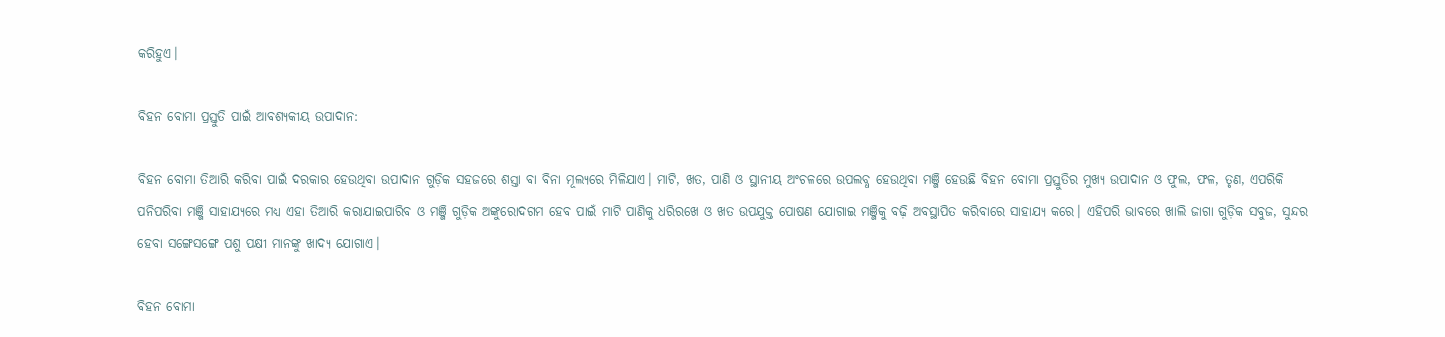କରିହୁଏ।

ବିହନ ବୋମା ପ୍ରସ୍ତୁତି ପାଇଁ ଆବଶ୍ୟକୀୟ ଉପାଦାନ:

ବିହନ ବୋମା ତିଆରି କରିବା ପାଇଁ ଦରକାର ହେଉଥିବା ଉପାଦାନ ଗୁଡ଼ିକ ସହଜରେ ଶସ୍ତା ବା ବିନା ମୂଲ୍ୟରେ ମିଳିଯାଏ। ମାଟି, ଖତ, ପାଣି ଓ ସ୍ଥାନୀୟ ଅଂଚଳରେ ଉପଲବ୍ଧ ହେଉଥିବା ମଞ୍ଜି ହେଉଛି ବିହନ ବୋମା ପ୍ରସ୍ତୁତିର ମୁଖ୍ୟ ଉପାଦାନ ଓ ଫୁଲ, ଫଳ, ତୃଣ, ଏପରିକି ପନିପରିବା ମଞ୍ଜି ସାହାଯ୍ୟରେ ମଧ୍ୟ ଏହା ତିଆରି କରାଯାଇପାରିବ ଓ ମଞ୍ଜି ଗୁଡ଼ିକ ଅଙ୍କୁରୋଦଗମ ହେବ ପାଇଁ ମାଟି ପାଣିକୁ ଧରିରଖେ ଓ ଖତ ଉପଯୁକ୍ତ ପୋଷଣ ଯୋଗାଇ ମଞ୍ଜିକୁ ବଢ଼ି ଅବସ୍ଥାପିତ କରିବାରେ ସାହାଯ୍ୟ କରେ। ଏହିପରି ଭାବରେ ଖାଲି ଜାଗା ଗୁଡ଼ିକ ସବୁଜ, ସୁନ୍ଦର ହେବା ସଙ୍ଗେସଙ୍ଗେ ପଶୁ ପକ୍ଷୀ ମାନଙ୍କୁ ଖାଦ୍ୟ ଯୋଗାଏ।

ବିହନ ବୋମା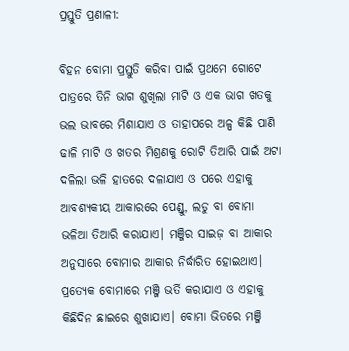ପ୍ରସ୍ତୁତି ପ୍ରଣାଳୀ:

ବିହନ ବୋମା ପ୍ରସ୍ତୁତି କରିବା ପାଇଁ ପ୍ରଥମେ ଗୋଟେ ପାତ୍ରରେ ତିନି ଭାଗ ଶୁଖିଲା ମାଟି ଓ ଏକ ଭାଗ ଖତକୁ ଭଲ ଭାବରେ ମିଶାଯାଏ ଓ ତାହାପରେ ଅଳ୍ପ କିଛି ପାଣି ଢାଳି ମାଟି ଓ ଖତର ମିଶ୍ରଣକୁ ରୋଟି ତିଆରି ପାଇଁ ଅଟା ଦଳିଲା ଭଳି ହାତରେ ଦଳାଯାଏ ଓ ପରେ ଏହାକୁ ଆବଶ୍ୟକୀୟ ଆକାରରେ ପେଣ୍ଡୁ, ଲଡୁ ବା ବୋମା ଭଳିଆ ତିଆରି କରାଯାଏ। ମଞ୍ଜିର ସାଇଜ଼ ବା ଆକାର ଅନୁସାରେ ବୋମାର ଆକାର ନିର୍ଦ୍ଧାରିତ ହୋଇଥାଏ। ପ୍ରତ୍ୟେକ ବୋମାରେ ମଞ୍ଜି ଭର୍ତି କରାଯାଏ ଓ ଏହାକୁ କିଛିଦିନ ଛାଇରେ ଶୁଖାଯାଏ। ବୋମା ଭିତରେ ମଞ୍ଜି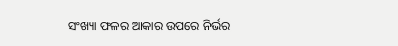ସଂଖ୍ୟା ଫଳର ଆକାର ଉପରେ ନିର୍ଭର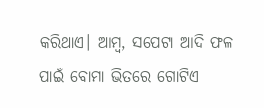କରିଥାଏ। ଆମ୍ବ, ସପେଟା ଆଦି ଫଳ ପାଇଁ ବୋମା ଭିତରେ ଗୋଟିଏ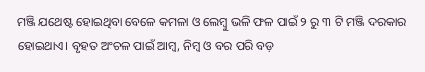ମଞ୍ଜି ଯଥେଷ୍ଟ ହୋଇଥିବା ବେଳେ କମଳା ଓ ଲେମ୍ବୁ ଭଳି ଫଳ ପାଇଁ ୨ ରୁ ୩ ଟି ମଞ୍ଜି ଦରକାର ହୋଇଥାଏ। ବୃହତ ଅଂଚଳ ପାଇଁ ଆମ୍ବ, ନିମ୍ବ ଓ ବର ପରି ବଡ଼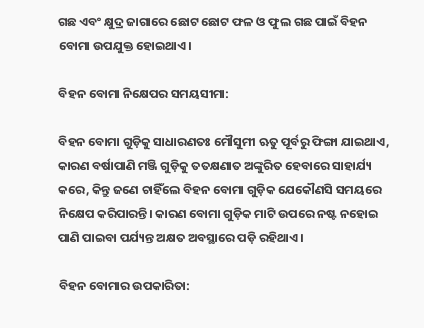ଗଛ ଏବଂ କ୍ଷୁଦ୍ର ଜାଗାରେ ଛୋଟ ଛୋଟ ଫଳ ଓ ଫୁଲ ଗଛ ପାଇଁ ବିହନ ବୋମା ଉପଯୁକ୍ତ ହୋଇଥାଏ।

ବିହନ ବୋମା ନିକ୍ଷେପର ସମୟସୀମା:

ବିହନ ବୋମା ଗୁଡ଼ିକୁ ସାଧାରଣତଃ ମୌସୁମୀ ଋତୁ ପୂର୍ବରୁ ଫିଙ୍ଗା ଯାଇଥାଏ, କାରଣ ବର୍ଷାପାଣି ମଞ୍ଜି ଗୁଡ଼ିକୁ ତତକ୍ଷଣାତ ଅଙ୍କୁରିତ ହେବାରେ ସାହାର୍ଯ୍ୟ କରେ, କିନ୍ତୁ ଜଣେ ଚାହିଁଲେ ବିହନ ବୋମା ଗୁଡ଼ିକ ଯେକୌଣସି ସମୟରେ ନିକ୍ଷେପ କରିପାରନ୍ତି। କାରଣ ବୋମା ଗୁଡ଼ିକ ମାଟି ଉପରେ ନଷ୍ଟ ନହୋଇ ପାଣି ପାଇବା ପର୍ଯ୍ୟନ୍ତ ଅକ୍ଷତ ଅବସ୍ଥାରେ ପଡ଼ି ରହିଥାଏ।

ବିହନ ବୋମାର ଉପକାରିତା: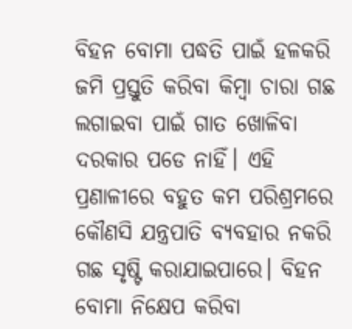ବିହନ ବୋମା ପଦ୍ଧତି ପାଇଁ ହଳକରି ଜମି ପ୍ରସ୍ତୁତି କରିବା କିମ୍ବା ଚାରା ଗଛ ଲଗାଇବା ପାଇଁ ଗାତ ଖୋଳିବା ଦରକାର ପଡେ ନାହିଁ। ଏହି ପ୍ରଣାଳୀରେ ବହୁତ କମ ପରିଶ୍ରମରେ କୌଣସି ଯନ୍ତ୍ରପାତି ବ୍ୟବହାର ନକରି ଗଛ ସୃଷ୍ଟି କରାଯାଇପାରେ। ବିହନ ବୋମା ନିକ୍ଷେପ କରିବା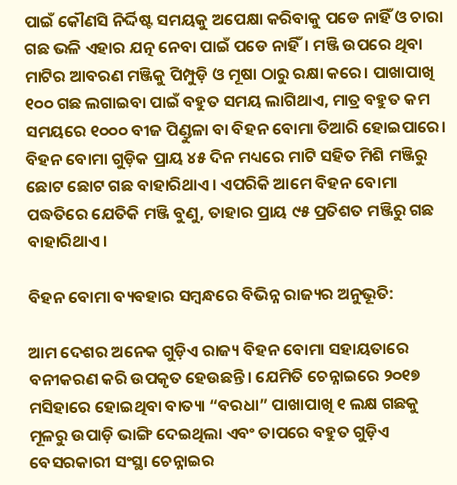ପାଇଁ କୌଣସି ନିର୍ଦ୍ଦିଷ୍ଟ ସମୟକୁ ଅପେକ୍ଷା କରିବାକୁ ପଡେ ନାହିଁ ଓ ଚାରା ଗଛ ଭଳି ଏହାର ଯତ୍ନ ନେବା ପାଇଁ ପଡେ ନାହିଁ। ମଞ୍ଜି ଉପରେ ଥିବା ମାଟିର ଆବରଣ ମଞ୍ଜିକୁ ପିମ୍ପୁଡ଼ି ଓ ମୂଷା ଠାରୁ ରକ୍ଷା କରେ। ପାଖାପାଖି ୧୦୦ ଗଛ ଲଗାଇବା ପାଇଁ ବହୁତ ସମୟ ଲାଗିଥାଏ, ମାତ୍ର ବହୁତ କମ ସମୟରେ ୧୦୦୦ ବୀଜ ପିଣ୍ଡୁଳା ବା ବିହନ ବୋମା ତିଆରି ହୋଇପାରେ। ବିହନ ବୋମା ଗୁଡ଼ିକ ପ୍ରାୟ ୪୫ ଦିନ ମଧ୍ୟରେ ମାଟି ସହିତ ମିଶି ମଞ୍ଜିରୁ ଛୋଟ ଛୋଟ ଗଛ ବାହାରିଥାଏ। ଏପରିକି ଆମେ ବିହନ ବୋମା ପଦ୍ଧତିରେ ଯେତିକି ମଞ୍ଜି ବୁଣୁ, ତାହାର ପ୍ରାୟ ୯୫ ପ୍ରତିଶତ ମଞ୍ଜିରୁ ଗଛ ବାହାରିଥାଏ।

ବିହନ ବୋମା ବ୍ୟବହାର ସମ୍ବନ୍ଧରେ ବିଭିନ୍ନ ରାଜ୍ୟର ଅନୁଭୂତି:

ଆମ ଦେଶର ଅନେକ ଗୁଡ଼ିଏ ରାଜ୍ୟ ବିହନ ବୋମା ସହାୟତାରେ ବନୀକରଣ କରି ଉପକୃତ ହେଉଛନ୍ତି। ଯେମିତି ଚେନ୍ନାଇରେ ୨୦୧୭ ମସିହାରେ ହୋଇଥିବା ବାତ୍ୟା “ବରଧା” ପାଖାପାଖି ୧ ଲକ୍ଷ ଗଛକୁ ମୂଳରୁ ଉପାଡ଼ି ଭାଙ୍ଗି ଦେଇଥିଲା ଏବଂ ତାପରେ ବହୁତ ଗୁଡ଼ିଏ ବେସରକାରୀ ସଂସ୍ଥା ଚେନ୍ନାଇର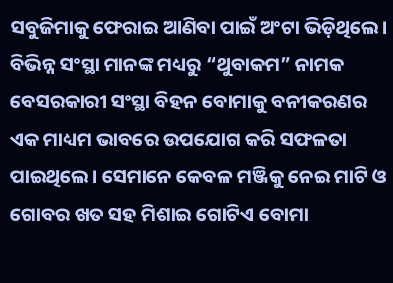ସବୁଜିମାକୁ ଫେରାଇ ଆଣିବା ପାଇଁ ଅଂଟା ଭିଡ଼ିଥିଲେ। ବିଭିନ୍ନ ସଂସ୍ଥା ମାନଙ୍କ ମଧ୍ୟରୁ “ଥୁବାକମ” ନାମକ ବେସରକାରୀ ସଂସ୍ଥା ବିହନ ବୋମାକୁ ବନୀକରଣର ଏକ ମାଧ୍ୟମ ଭାବରେ ଉପଯୋଗ କରି ସଫଳତା ପାଇଥିଲେ। ସେମାନେ କେବଳ ମଞ୍ଜିକୁ ନେଇ ମାଟି ଓ ଗୋବର ଖତ ସହ ମିଶାଇ ଗୋଟିଏ ବୋମା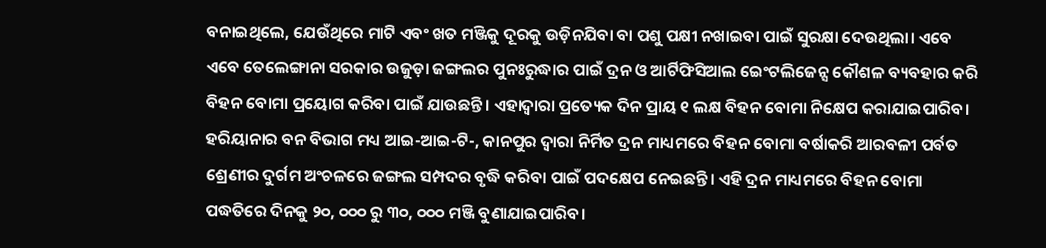ବନାଇଥିଲେ, ଯେଉଁଥିରେ ମାଟି ଏବଂ ଖତ ମଞ୍ଜିକୁ ଦୂରକୁ ଉଡ଼ିନଯିବା ବା ପଶୁ ପକ୍ଷୀ ନଖାଇବା ପାଇଁ ସୁରକ୍ଷା ଦେଉଥିଲା। ଏବେ ଏବେ ତେଲେଙ୍ଗାନା ସରକାର ଉଜୁଡ଼ା ଜଙ୍ଗଲର ପୁନଃରୁଦ୍ଧାର ପାଇଁ ଦ୍ରନ ଓ ଆର୍ଟିଫିସିଆଲ ଇେଂଟଲିଜେନ୍ସ କୌଶଳ ବ୍ୟବହାର କରି ବିହନ ବୋମା ପ୍ରୟୋଗ କରିବା ପାଇଁ ଯାଉଛନ୍ତି। ଏହାଦ୍ୱାରା ପ୍ରତ୍ୟେକ ଦିନ ପ୍ରାୟ ୧ ଲକ୍ଷ ବିହନ ବୋମା ନିକ୍ଷେପ କରାଯାଇପାରିବ। ହରିୟାନାର ବନ ବିଭାଗ ମଧ୍ୟ ଆଇ-ଆଇ-ଟି-, କାନପୁର ଦ୍ୱାରା ନିର୍ମିତ ଦ୍ରନ ମାଧ୍ୟମରେ ବିହନ ବୋମା ବର୍ଷାକରି ଆରବଳୀ ପର୍ବତ ଶ୍ରେଣୀର ଦୁର୍ଗମ ଅଂଚଳରେ ଜଙ୍ଗଲ ସମ୍ପଦର ବୃଦ୍ଧି କରିବା ପାଇଁ ପଦକ୍ଷେପ ନେଇଛନ୍ତି। ଏହି ଦ୍ରନ ମାଧ୍ୟମରେ ବିହନ ବୋମା ପଦ୍ଧତିରେ ଦିନକୁ ୨୦, ୦୦୦ ରୁ ୩୦, ୦୦୦ ମଞ୍ଜି ବୁଣାଯାଇପାରିବ।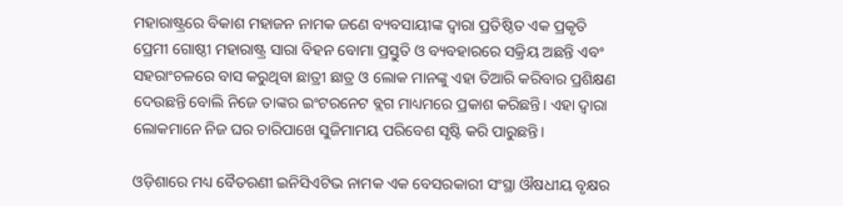ମହାରାଷ୍ଟ୍ରରେ ବିକାଶ ମହାଜନ ନାମକ ଜଣେ ବ୍ୟବସାୟୀଙ୍କ ଦ୍ୱାରା ପ୍ରତିଷ୍ଠିତ ଏକ ପ୍ରକୃତି ପ୍ରେମୀ ଗୋଷ୍ଠୀ ମହାରାଷ୍ଟ୍ର ସାରା ବିହନ ବୋମା ପ୍ରସ୍ତୁତି ଓ ବ୍ୟବହାରରେ ସକ୍ରିୟ ଅଛନ୍ତି ଏବଂ ସହରାଂଚଳରେ ବାସ କରୁଥିବା ଛାତ୍ରୀ ଛାତ୍ର ଓ ଲୋକ ମାନଙ୍କୁ ଏହା ତିଆରି କରିବାର ପ୍ରଶିକ୍ଷଣ ଦେଉଛନ୍ତି ବୋଲି ନିଜେ ତାଙ୍କର ଇଂଟରନେଟ ବ୍ଲଗ ମାଧ୍ୟମରେ ପ୍ରକାଶ କରିଛନ୍ତି। ଏହା ଦ୍ୱାରା ଲୋକମାନେ ନିଜ ଘର ଚାରିପାଖେ ସୁଜିମାମୟ ପରିବେଶ ସୃଷ୍ଟି କରି ପାରୁଛନ୍ତି।

ଓଡ଼ିଶାରେ ମଧ୍ୟ ବୈତରଣୀ ଇନିସିଏଟିଭ ନାମକ ଏକ ବେସରକାରୀ ସଂସ୍ଥା ଔଷଧୀୟ ବୃକ୍ଷର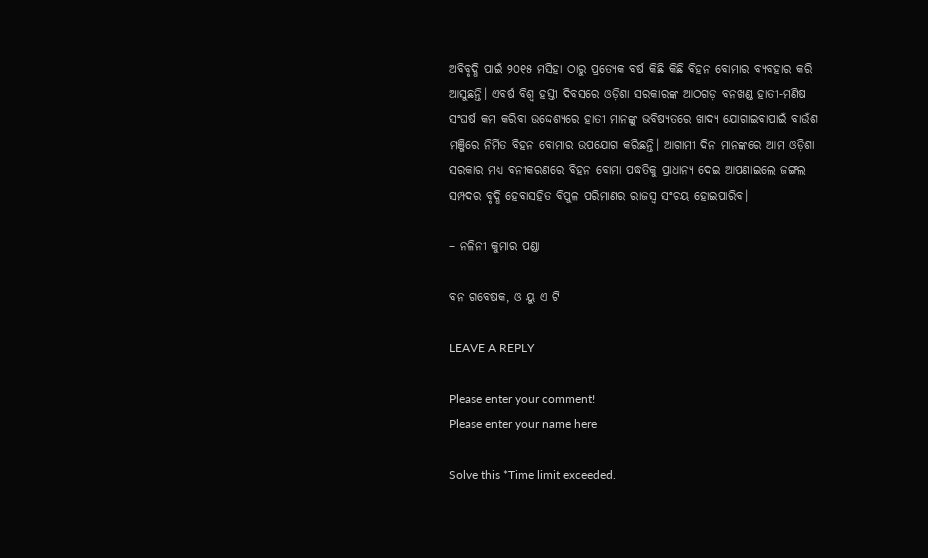ଅବିବୃଦ୍ଧି ପାଇଁ ୨୦୧୫ ମସିହା ଠାରୁ ପ୍ରତ୍ୟେକ ବର୍ଷ କିଛି କିଛି ବିହନ ବୋମାର ବ୍ୟବହାର କରି ଆସୁଛନ୍ତି। ଏବର୍ଷ ବିଶ୍ୱ ହସ୍ତୀ ଦିବସରେ ଓଡ଼ିଶା ସରକାରଙ୍କ ଆଠଗଡ଼ ବନଖଣ୍ଡ ହାତୀ-ମଣିଷ ସଂଘର୍ଷ କମ କରିବା ଉଦ୍ଦେଶ୍ୟରେ ହାତୀ ମାନଙ୍କୁ ଭବିଷ୍ୟତରେ ଖାଦ୍ୟ ଯୋଗାଇବାପାଇଁ ବାଉଁଶ ମଞ୍ଜିରେ ନିର୍ମିତ ବିହନ ବୋମାର ଉପଯୋଗ କରିଛନ୍ତି। ଆଗାମୀ ଦିନ ମାନଙ୍କରେ ଆମ ଓଡ଼ିଶା ସରକାର ମଧ୍ୟ ବନୀକରଣରେ ବିହନ ବୋମା ପଦ୍ଧତିକୁ ପ୍ରାଧାନ୍ୟ ଦେଇ ଆପଣାଇଲେ ଜଙ୍ଗଲ ସମ୍ପଦର ବୃଦ୍ଧି ହେବାସହିତ ବିପୁଳ ପରିମାଣର ରାଜସ୍ୱ ସଂଚୟ ହୋଇପାରିବ।

– ନଳିନୀ କୁମାର ପଣ୍ଡା

ବନ ଗବେଷକ, ଓ ୟୁ ଏ ଟି

LEAVE A REPLY

Please enter your comment!
Please enter your name here

Solve this *Time limit exceeded.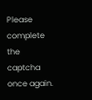Please complete the captcha once again.